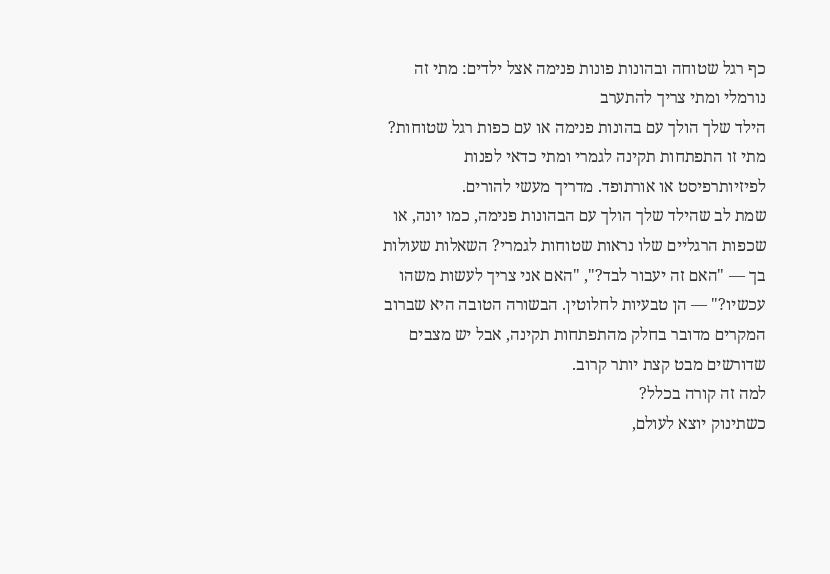כף רגל שטוחה ובהונות פונות פנימה אצל ילדים: מתי זה נורמלי ומתי צריך להתערב
הילד שלך הולך עם בהונות פנימה או עם כפות רגל שטוחות? מתי זו התפתחות תקינה לגמרי ומתי כדאי לפנות לפיזיותרפיסט או אורתופד. מדריך מעשי להורים.
שמת לב שהילד שלך הולך עם הבהונות פנימה, כמו יונה, או שכפות הרגליים שלו נראות שטוחות לגמרי? השאלות שעולות בך — "האם זה יעבור לבד?", "האם אני צריך לעשות משהו עכשיו?" — הן טבעיות לחלוטין. הבשורה הטובה היא שברוב המקרים מדובר בחלק מהתפתחות תקינה, אבל יש מצבים שדורשים מבט קצת יותר קרוב.
למה זה קורה בכלל?
כשתינוק יוצא לעולם,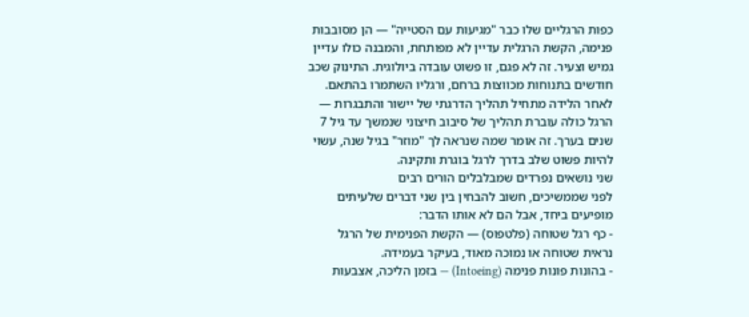כפות הרגליים שלו כבר "מגיעות עם הסטייה" — הן מסובבות פנימה, הקשת הרגלית עדיין לא מפותחת, והמבנה כולו עדיין גמיש וצעיר. זה לא פגם, זו פשוט עובדה ביולוגית. התינוק שכב חודשים בתנוחות מכווצות ברחם, ורגליו השתמרו בהתאם.
לאחר הלידה מתחיל תהליך הדרגתי של יישור והתבגרות — הרגל כולה עוברת תהליך של סיבוב חיצוני שנמשך עד גיל 7 שנים בערך. זה אומר שמה שנראה לך "מוזר" בגיל שנה, עשוי להיות פשוט שלב בדרך לרגל בוגרת ותקינה.
שני נושאים נפרדים שמבלבלים הורים רבים
לפני שממשיכים, חשוב להבחין בין שני דברים שלעיתים מופיעים ביחד, אבל הם לא אותו הדבר:
- כף רגל שטוחה (פלטפוס) — הקשת הפנימית של הרגל נראית שטוחה או נמוכה מאוד, בעיקר בעמידה.
- בהונות פונות פנימה (Intoeing) — בזמן הליכה, אצבעות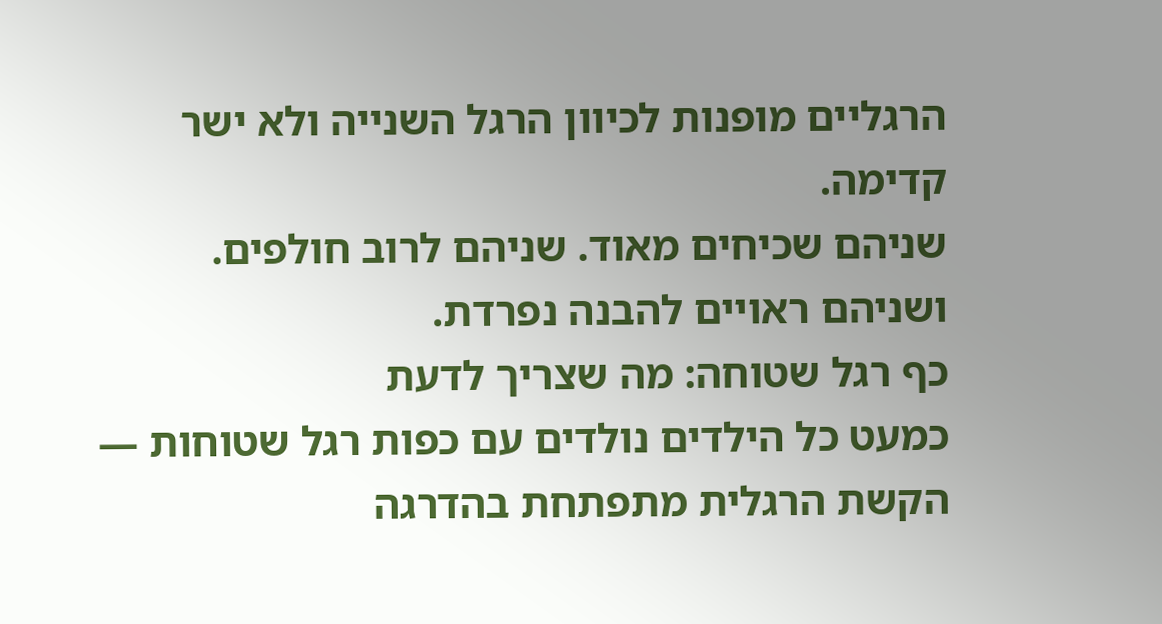הרגליים מופנות לכיוון הרגל השנייה ולא ישר קדימה.
שניהם שכיחים מאוד. שניהם לרוב חולפים. ושניהם ראויים להבנה נפרדת.
כף רגל שטוחה: מה שצריך לדעת
כמעט כל הילדים נולדים עם כפות רגל שטוחות — הקשת הרגלית מתפתחת בהדרגה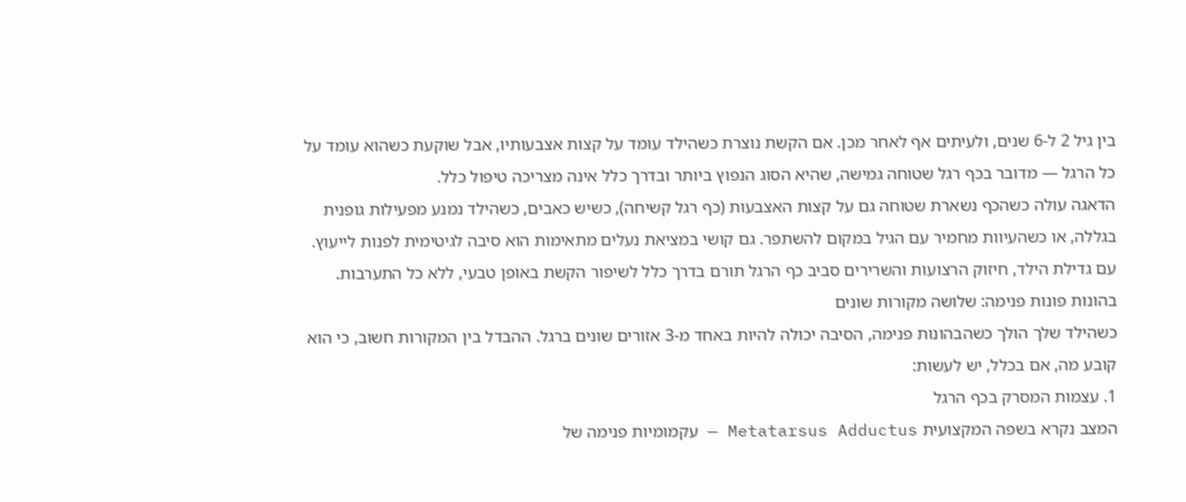בין גיל 2 ל-6 שנים, ולעיתים אף לאחר מכן. אם הקשת נוצרת כשהילד עומד על קצות אצבעותיו, אבל שוקעת כשהוא עומד על כל הרגל — מדובר בכף רגל שטוחה גמישה, שהיא הסוג הנפוץ ביותר ובדרך כלל אינה מצריכה טיפול כלל.
הדאגה עולה כשהכף נשארת שטוחה גם על קצות האצבעות (כף רגל קשיחה), כשיש כאבים, כשהילד נמנע מפעילות גופנית בגללה, או כשהעיוות מחמיר עם הגיל במקום להשתפר. גם קושי במציאת נעלים מתאימות הוא סיבה לגיטימית לפנות לייעוץ.
עם גדילת הילד, חיזוק הרצועות והשרירים סביב כף הרגל תורם בדרך כלל לשיפור הקשת באופן טבעי, ללא כל התערבות.
בהונות פונות פנימה: שלושה מקורות שונים
כשהילד שלך הולך כשהבהונות פנימה, הסיבה יכולה להיות באחד מ-3 אזורים שונים ברגל. ההבדל בין המקורות חשוב, כי הוא קובע מה, אם בכלל, יש לעשות:
1. עצמות המסרק בכף הרגל
המצב נקרא בשפה המקצועית Metatarsus Adductus — עקמומיות פנימה של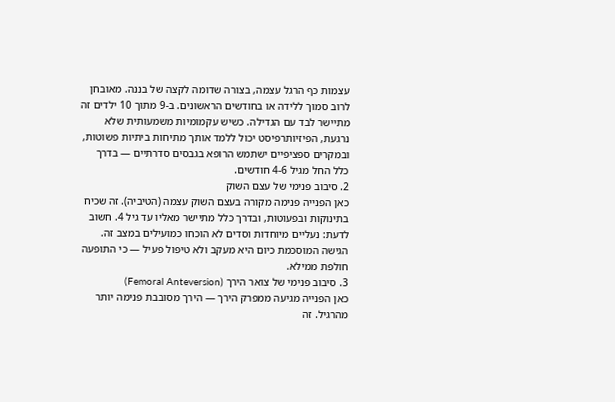עצמות כף הרגל עצמה, בצורה שדומה לקצה של בננה. מאובחן לרוב סמוך ללידה או בחודשים הראשונים. ב-9 מתוך 10 ילדים זה מתיישר לבד עם הגדילה. כשיש עקמומיות משמעותית שלא נרגעת, הפיזיותרפיסט יכול ללמד אותך מתיחות ביתיות פשוטות, ובמקרים ספציפיים ישתמש הרופא בגבסים סדרתיים — בדרך כלל החל מגיל 4-6 חודשים.
2. סיבוב פנימי של עצם השוק
כאן הפנייה פנימה מקורה בעצם השוק עצמה (הטיביה). זה שכיח בתינוקות ובפעוטות, ובדרך כלל מתיישר מאליו עד גיל 4. חשוב לדעת: נעליים מיוחדות וסדים לא הוכחו כמועילים במצב זה. הגישה המוסכמת כיום היא מעקב ולא טיפול פעיל — כי התופעה חולפת ממילא.
3. סיבוב פנימי של צואר הירך (Femoral Anteversion)
כאן הפנייה מגיעה ממפרק הירך — הירך מסובבת פנימה יותר מהרגיל. זה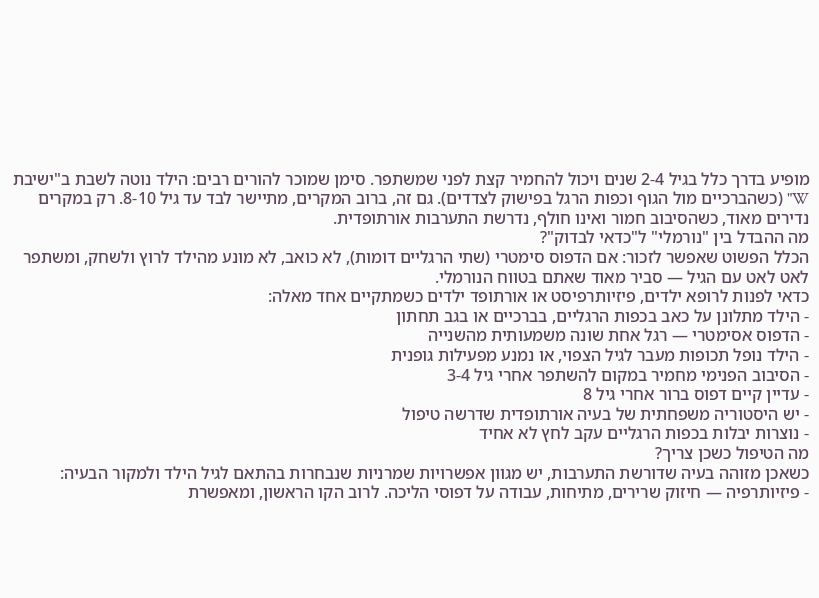מופיע בדרך כלל בגיל 2-4 שנים ויכול להחמיר קצת לפני שמשתפר. סימן שמוכר להורים רבים: הילד נוטה לשבת ב"ישיבת W" (כשהברכיים מול הגוף וכפות הרגל בפישוק לצדדים). גם זה, ברוב המקרים, מתיישר לבד עד גיל 8-10. רק במקרים נדירים מאוד, כשהסיבוב חמור ואינו חולף, נדרשת התערבות אורתופדית.
מה ההבדל בין "נורמלי" ל"כדאי לבדוק"?
הכלל הפשוט שאפשר לזכור: אם הדפוס סימטרי (שתי הרגליים דומות), לא כואב, לא מונע מהילד לרוץ ולשחק, ומשתפר לאט לאט עם הגיל — סביר מאוד שאתם בטווח הנורמלי.
כדאי לפנות לרופא ילדים, פיזיותרפיסט או אורתופד ילדים כשמתקיים אחד מאלה:
- הילד מתלונן על כאב בכפות הרגליים, בברכיים או בגב תחתון
- הדפוס אסימטרי — רגל אחת שונה משמעותית מהשנייה
- הילד נופל תכופות מעבר לגיל הצפוי, או נמנע מפעילות גופנית
- הסיבוב הפנימי מחמיר במקום להשתפר אחרי גיל 3-4
- עדיין קיים דפוס ברור אחרי גיל 8
- יש היסטוריה משפחתית של בעיה אורתופדית שדרשה טיפול
- נוצרות יבלות בכפות הרגליים עקב לחץ לא אחיד
מה הטיפול כשכן צריך?
כשאכן מזוהה בעיה שדורשת התערבות, יש מגוון אפשרויות שמרניות שנבחרות בהתאם לגיל הילד ולמקור הבעיה:
- פיזיותרפיה — חיזוק שרירים, מתיחות, עבודה על דפוסי הליכה. לרוב הקו הראשון, ומאפשרת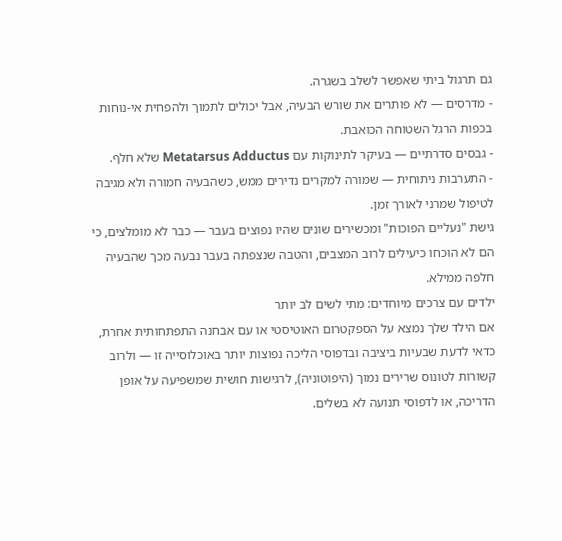גם תרגול ביתי שאפשר לשלב בשגרה.
- מדרסים — לא פותרים את שורש הבעיה, אבל יכולים לתמוך ולהפחית אי-נוחות בכפות הרגל השטוחה הכואבת.
- גבסים סדרתיים — בעיקר לתינוקות עם Metatarsus Adductus שלא חלף.
- התערבות ניתוחית — שמורה למקרים נדירים ממש, כשהבעיה חמורה ולא מגיבה לטיפול שמרני לאורך זמן.
גישת "נעליים הפוכות" ומכשירים שונים שהיו נפוצים בעבר — כבר לא מומלצים, כי הם לא הוכחו כיעילים לרוב המצבים, והטבה שנצפתה בעבר נבעה מכך שהבעיה חלפה ממילא.
ילדים עם צרכים מיוחדים: מתי לשים לב יותר
אם הילד שלך נמצא על הספקטרום האוטיסטי או עם אבחנה התפתחותית אחרת, כדאי לדעת שבעיות ביציבה ובדפוסי הליכה נפוצות יותר באוכלוסייה זו — ולרוב קשורות לטונוס שרירים נמוך (היפוטוניה), לרגישות חושית שמשפיעה על אופן הדריכה, או לדפוסי תנועה לא בשלים.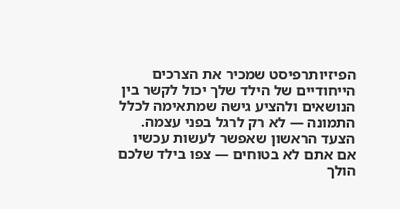הפיזיותרפיסט שמכיר את הצרכים הייחודיים של הילד שלך יכול לקשר בין הנושאים ולהציע גישה שמתאימה לכלל התמונה — לא רק לרגל בפני עצמה.
הצעד הראשון שאפשר לעשות עכשיו
אם אתם לא בטוחים — צפו בילד שלכם הולך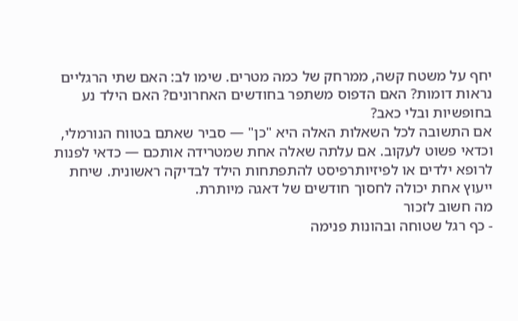יחף על משטח קשה, ממרחק של כמה מטרים. שימו לב: האם שתי הרגליים נראות דומות? האם הדפוס משתפר בחודשים האחרונים? האם הילד נע בחופשיות ובלי כאב?
אם התשובה לכל השאלות האלה היא "כן" — סביר שאתם בטווח הנורמלי, וכדאי פשוט לעקוב. אם עלתה שאלה אחת שמטרידה אותכם — כדאי לפנות לרופא ילדים או לפיזיותרפיסט להתפתחות הילד לבדיקה ראשונית. שיחת ייעוץ אחת יכולה לחסוך חודשים של דאגה מיותרת.
מה חשוב לזכור
- כף רגל שטוחה ובהונות פנימה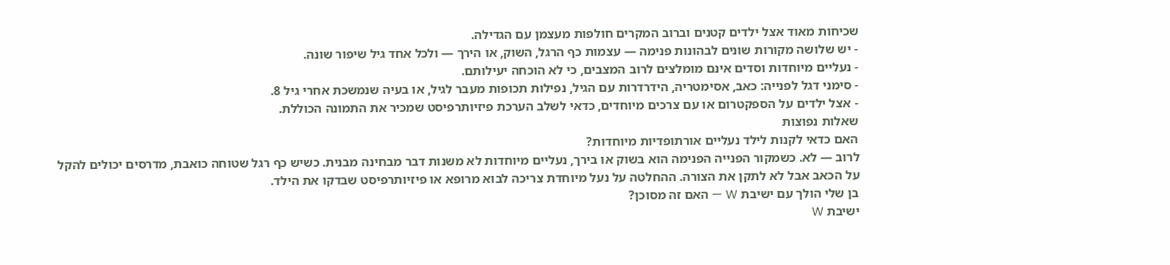שכיחות מאוד אצל ילדים קטנים וברוב המקרים חולפות מעצמן עם הגדילה.
- יש שלושה מקורות שונים לבהונות פנימה — עצמות כף הרגל, השוק, או הירך — ולכל אחד גיל שיפור שונה.
- נעליים מיוחדות וסדים אינם מומלצים לרוב המצבים, כי לא הוכחה יעילותם.
- סימני דגל לפנייה: כאב, אסימטריה, הידרדרות עם הגיל, נפילות תכופות מעבר לגיל, או בעיה שנמשכת אחרי גיל 8.
- אצל ילדים על הספקטרום או עם צרכים מיוחדים, כדאי לשלב הערכת פיזיותרפיסט שמכיר את התמונה הכוללת.
שאלות נפוצות
האם כדאי לקנות לילד נעליים אורתופדיות מיוחדות?
לרוב — לא. כשמקור הפנייה הפנימה הוא בשוק או בירך, נעליים מיוחדות לא משנות דבר מבחינה מבנית. כשיש כף רגל שטוחה כואבת, מדרסים יכולים להקל על הכאב אבל לא לתקן את הצורה. ההחלטה על נעל מיוחדת צריכה לבוא מרופא או פיזיותרפיסט שבדקו את הילד.
בן שלי הולך עם ישיבת W — האם זה מסוכן?
ישיבת W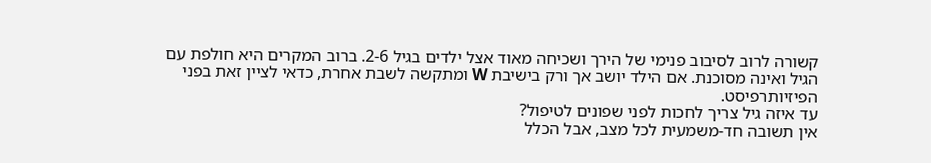קשורה לרוב לסיבוב פנימי של הירך ושכיחה מאוד אצל ילדים בגיל 2-6. ברוב המקרים היא חולפת עם הגיל ואינה מסוכנת. אם הילד יושב אך ורק בישיבת W ומתקשה לשבת אחרת, כדאי לציין זאת בפני הפיזיותרפיסט.
עד איזה גיל צריך לחכות לפני שפונים לטיפול?
אין תשובה חד-משמעית לכל מצב, אבל הכלל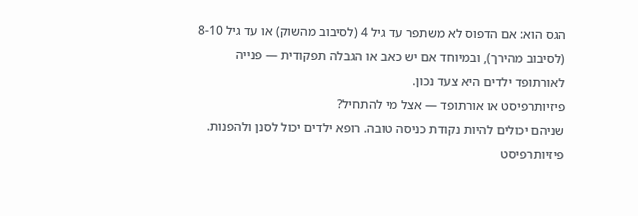הגס הוא: אם הדפוס לא משתפר עד גיל 4 (לסיבוב מהשוק) או עד גיל 8-10 (לסיבוב מהירך), ובמיוחד אם יש כאב או הגבלה תפקודית — פנייה לאורתופד ילדים היא צעד נכון.
פיזיותרפיסט או אורתופד — אצל מי להתחיל?
שניהם יכולים להיות נקודת כניסה טובה. רופא ילדים יכול לסנן ולהפנות. פיזיותרפיסט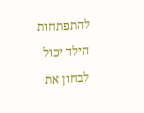להתפתחות הילד יכול לבחון את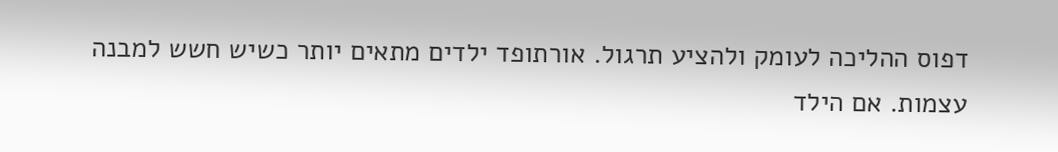דפוס ההליכה לעומק ולהציע תרגול. אורתופד ילדים מתאים יותר כשיש חשש למבנה עצמות. אם הילד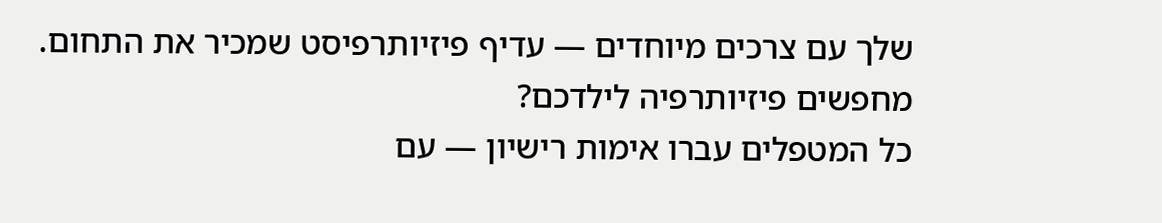שלך עם צרכים מיוחדים — עדיף פיזיותרפיסט שמכיר את התחום.
מחפשים פיזיותרפיה לילדכם?
כל המטפלים עברו אימות רישיון — עם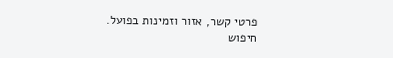פרטי קשר, אזור וזמינות בפועל.
חיפוש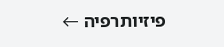פיזיותרפיה ←